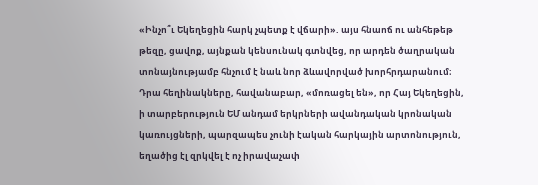«Ինչո՞ւ Եկեղեցին հարկ չպետք է վճարի». այս հնաոճ ու անհեթեթ թեզը, ցավոք, այնքան կենսունակ գտնվեց, որ արդեն ծաղրական տոնայնությամբ հնչում է նաև նոր ձևավորված խորհրդարանում։ Դրա հեղինակները, հավանաբար, «մոռացել են», որ Հայ Եկեղեցին, ի տարբերություն ԵՄ անդամ երկրների ավանդական կրոնական կառույցների, պարզապես չունի էական հարկային արտոնություն, եղածից էլ զրկվել է ոչ իրավաչափ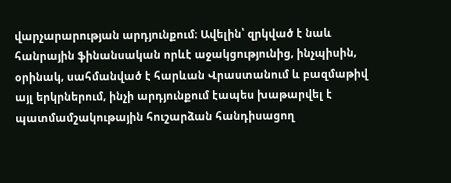վարչարարության արդյունքում։ Ավելին՝ զրկված է նաև հանրային ֆինանսական որևէ աջակցությունից, ինչպիսին, օրինակ, սահմանված է հարևան Վրաստանում և բազմաթիվ այլ երկրներում, ինչի արդյունքում էապես խաթարվել է պատմամշակութային հուշարձան հանդիսացող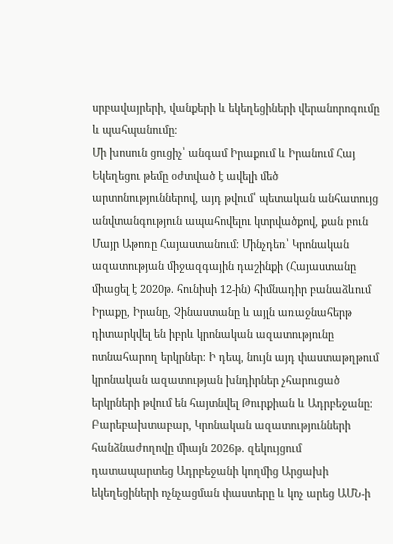սրբավայրերի, վանքերի և եկեղեցիների վերանորոգումը և պահպանումը։
Մի խոսուն ցուցիչ՝ անգամ Իրաքում և Իրանում Հայ Եկեղեցու թեմը օժտված է ավելի մեծ արտոնություններով, այդ թվում՝ պետական անհատույց անվտանգություն ապահովելու կտրվածքով, քան բուն Մայր Աթոռը Հայաստանում։ Մինչդեռ՝ Կրոնական ազատության միջազգային դաշինքի (Հայաստանը միացել է 2020թ. հունիսի 12-ին) հիմնադիր բանաձևում Իրաքը, Իրանը, Չինաստանը և այլն առաջնահերթ դիտարկվել են իբրև կրոնական ազատությունը ոտնահարող երկրներ։ Ի դեպ, նույն այդ փաստաթղթում կրոնական ազատության խնդիրներ չհարուցած երկրների թվում են հայտնվել Թուրքիան և Ադրբեջանը։ Բարեբախտաբար, Կրոնական ազատությունների հանձնաժողովը միայն 2026թ. զեկույցում դատապարտեց Ադրբեջանի կողմից Արցախի եկեղեցիների ոչնչացման փաստերը և կոչ արեց ԱՄՆ-ի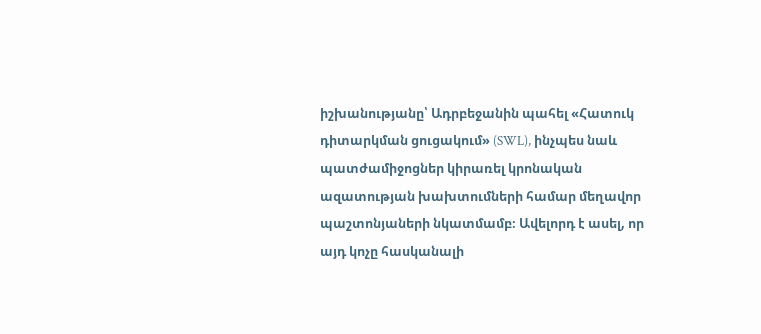իշխանությանը՝ Ադրբեջանին պահել «Հատուկ դիտարկման ցուցակում» (SWL), ինչպես նաև պատժամիջոցներ կիրառել կրոնական ազատության խախտումների համար մեղավոր պաշտոնյաների նկատմամբ։ Ավելորդ է ասել, որ այդ կոչը հասկանալի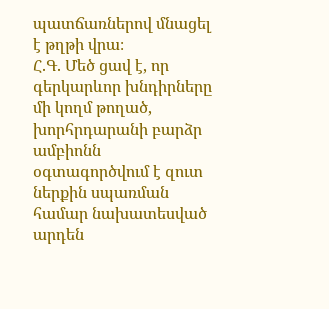պատճառներով մնացել է թղթի վրա։
Հ.Գ. Մեծ ցավ է, որ գերկարևոր խնդիրները մի կողմ թողած, խորհրդարանի բարձր ամբիոնն օգտագործվում է զուտ ներքին սպառման համար նախատեսված արդեն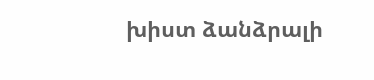խիստ ձանձրալի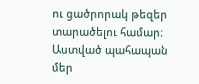ու ցածրորակ թեզեր տարածելու համար։ Աստված պահապան մեր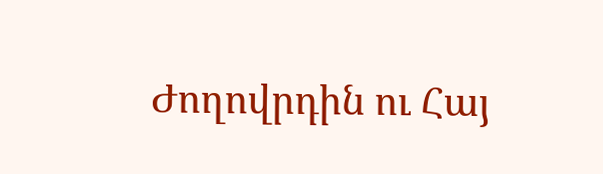Ժողովրդին ու Հայ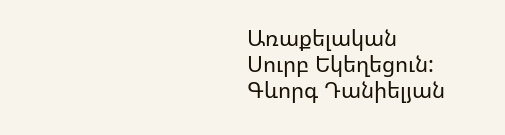Առաքելական Սուրբ Եկեղեցուն:
Գևորգ Դանիելյան